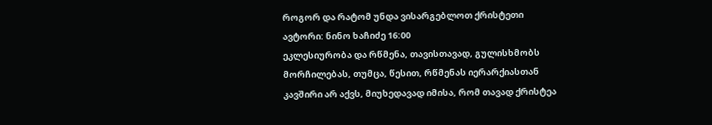როგორ და რატომ უნდა ვისარგებლოთ ქრისტეთი
ავტორი: ნინო ხაჩიძე 16:00
ეკლესიურობა და რწმენა, თავისთავად, გულისხმობს მორჩილებას, თუმცა, წესით, რწმენას იერარქიასთან კავშირი არ აქვს, მიუხედავად იმისა, რომ თავად ქრისტეა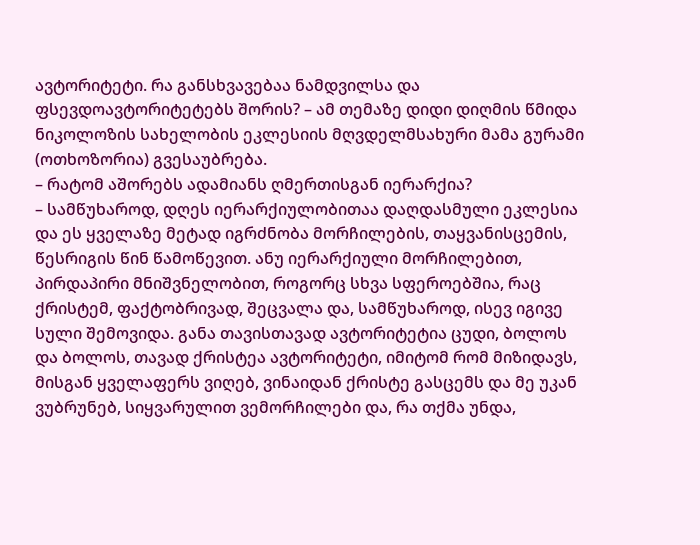ავტორიტეტი. რა განსხვავებაა ნამდვილსა და ფსევდოავტორიტეტებს შორის? – ამ თემაზე დიდი დიღმის წმიდა ნიკოლოზის სახელობის ეკლესიის მღვდელმსახური მამა გურამი (ოთხოზორია) გვესაუბრება.
– რატომ აშორებს ადამიანს ღმერთისგან იერარქია?
– სამწუხაროდ, დღეს იერარქიულობითაა დაღდასმული ეკლესია და ეს ყველაზე მეტად იგრძნობა მორჩილების, თაყვანისცემის, წესრიგის წინ წამოწევით. ანუ იერარქიული მორჩილებით, პირდაპირი მნიშვნელობით, როგორც სხვა სფეროებშია, რაც ქრისტემ, ფაქტობრივად, შეცვალა და, სამწუხაროდ, ისევ იგივე სული შემოვიდა. განა თავისთავად ავტორიტეტია ცუდი, ბოლოს და ბოლოს, თავად ქრისტეა ავტორიტეტი, იმიტომ რომ მიზიდავს, მისგან ყველაფერს ვიღებ, ვინაიდან ქრისტე გასცემს და მე უკან ვუბრუნებ, სიყვარულით ვემორჩილები და, რა თქმა უნდა,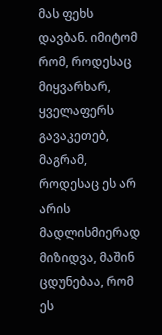მას ფეხს დავბან. იმიტომ რომ, როდესაც მიყვარხარ, ყველაფერს გავაკეთებ, მაგრამ, როდესაც ეს არ არის მადლისმიერად მიზიდვა, მაშინ ცდუნებაა, რომ ეს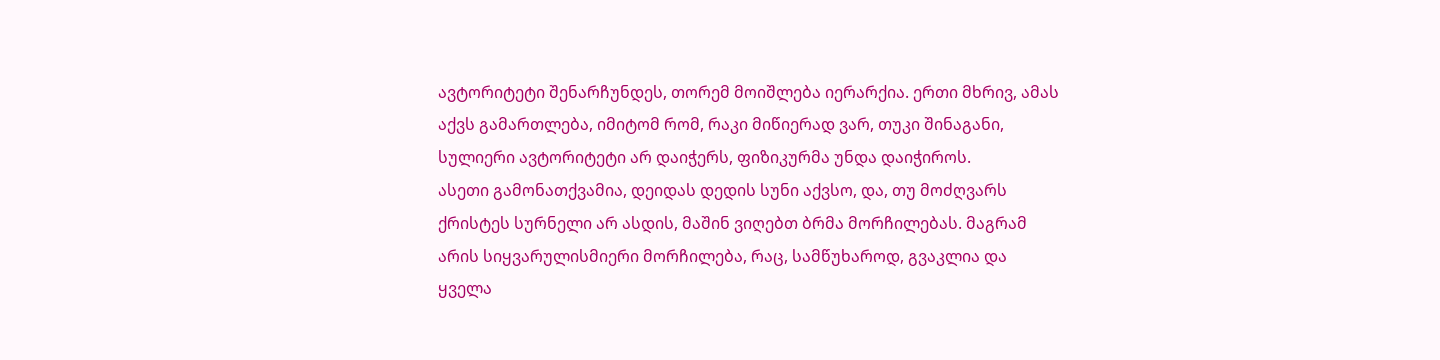ავტორიტეტი შენარჩუნდეს, თორემ მოიშლება იერარქია. ერთი მხრივ, ამას აქვს გამართლება, იმიტომ რომ, რაკი მიწიერად ვარ, თუკი შინაგანი, სულიერი ავტორიტეტი არ დაიჭერს, ფიზიკურმა უნდა დაიჭიროს.
ასეთი გამონათქვამია, დეიდას დედის სუნი აქვსო, და, თუ მოძღვარს ქრისტეს სურნელი არ ასდის, მაშინ ვიღებთ ბრმა მორჩილებას. მაგრამ არის სიყვარულისმიერი მორჩილება, რაც, სამწუხაროდ, გვაკლია და ყველა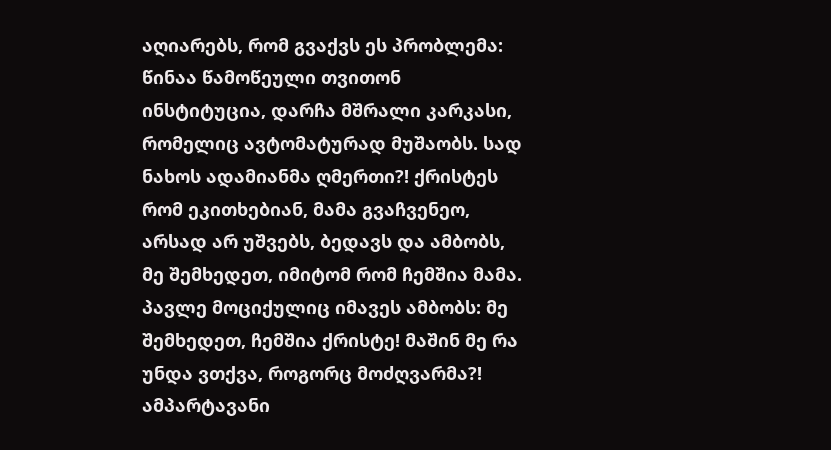აღიარებს, რომ გვაქვს ეს პრობლემა: წინაა წამოწეული თვითონ ინსტიტუცია, დარჩა მშრალი კარკასი, რომელიც ავტომატურად მუშაობს. სად ნახოს ადამიანმა ღმერთი?! ქრისტეს რომ ეკითხებიან, მამა გვაჩვენეო, არსად არ უშვებს, ბედავს და ამბობს, მე შემხედეთ, იმიტომ რომ ჩემშია მამა. პავლე მოციქულიც იმავეს ამბობს: მე შემხედეთ, ჩემშია ქრისტე! მაშინ მე რა უნდა ვთქვა, როგორც მოძღვარმა?! ამპარტავანი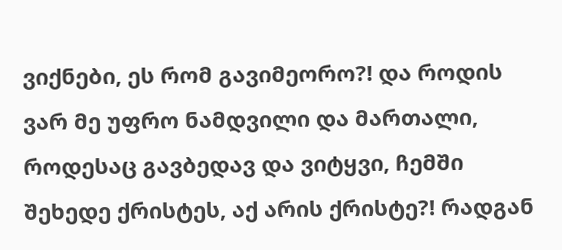ვიქნები, ეს რომ გავიმეორო?! და როდის ვარ მე უფრო ნამდვილი და მართალი, როდესაც გავბედავ და ვიტყვი, ჩემში შეხედე ქრისტეს, აქ არის ქრისტე?! რადგან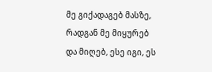მე გიქადაგებ მასზე, რადგან მე მიყურებ და მიღებ, ესე იგი, ეს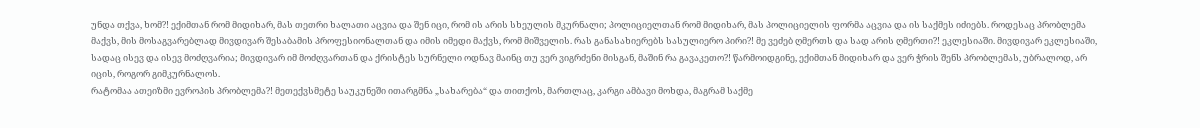უნდა თქვა, ხომ?! ექიმთან რომ მიდიხარ, მას თეთრი ხალათი აცვია და შენ იცი, რომ ის არის სხეულის მკურნალი; პოლიციელთან რომ მიდიხარ, მას პოლიციელის ფორმა აცვია და ის საქმეს იძიებს. როდესაც პრობლემა მაქვს, მის მოსაგვარებლად მივდივარ შესაბამის პროფესიონალთან და იმის იმედი მაქვს, რომ მიშველის. რას განასახიერებს სასულიერო პირი?! მე ვეძებ ღმერთს და სად არის ღმერთი?! ეკლესიაში. მივდივარ ეკლესიაში, სადაც ისევ და ისევ მოძღვარია; მივდივარ იმ მოძღვართან და ქრისტეს სურნელი ოდნავ მაინც თუ ვერ ვიგრძენი მისგან, მაშინ რა გავაკეთო?! წარმოიდგინე, ექიმთან მიდიხარ და ვერ ჭრის შენს პრობლემას, უბრალოდ, არ იცის, როგორ გიმკურნალოს.
რატომაა ათეიზმი ევროპის პრობლემა?! მეთექვსმეტე საუკუნეში ითარგმნა „სახარება“ და თითქოს, მართლაც, კარგი ამბავი მოხდა, მაგრამ საქმე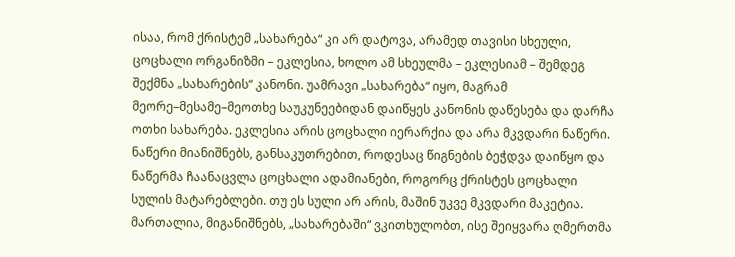ისაა, რომ ქრისტემ „სახარება“ კი არ დატოვა, არამედ თავისი სხეული, ცოცხალი ორგანიზმი – ეკლესია, ხოლო ამ სხეულმა – ეკლესიამ – შემდეგ შექმნა „სახარების“ კანონი. უამრავი „სახარება“ იყო, მაგრამ მეორე–მესამე–მეოთხე საუკუნეებიდან დაიწყეს კანონის დაწესება და დარჩა ოთხი სახარება. ეკლესია არის ცოცხალი იერარქია და არა მკვდარი ნაწერი. ნაწერი მიანიშნებს, განსაკუთრებით, როდესაც წიგნების ბეჭდვა დაიწყო და ნაწერმა ჩაანაცვლა ცოცხალი ადამიანები, როგორც ქრისტეს ცოცხალი სულის მატარებლები. თუ ეს სული არ არის, მაშინ უკვე მკვდარი მაკეტია. მართალია, მიგანიშნებს, „სახარებაში“ ვკითხულობთ, ისე შეიყვარა ღმერთმა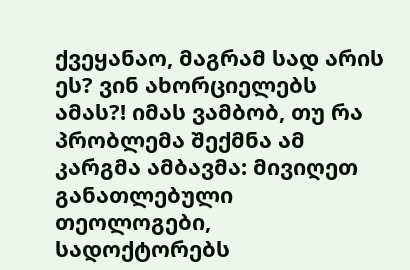ქვეყანაო, მაგრამ სად არის ეს? ვინ ახორციელებს ამას?! იმას ვამბობ, თუ რა პრობლემა შექმნა ამ კარგმა ამბავმა: მივიღეთ განათლებული თეოლოგები, სადოქტორებს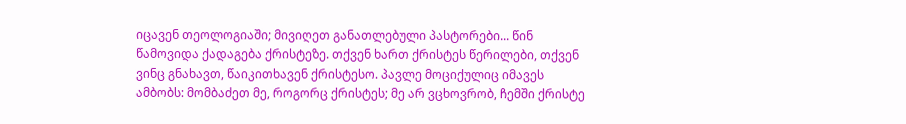იცავენ თეოლოგიაში; მივიღეთ განათლებული პასტორები... წინ წამოვიდა ქადაგება ქრისტეზე. თქვენ ხართ ქრისტეს წერილები, თქვენ ვინც გნახავთ, წაიკითხავენ ქრისტესო. პავლე მოციქულიც იმავეს ამბობს: მომბაძეთ მე, როგორც ქრისტეს; მე არ ვცხოვრობ, ჩემში ქრისტე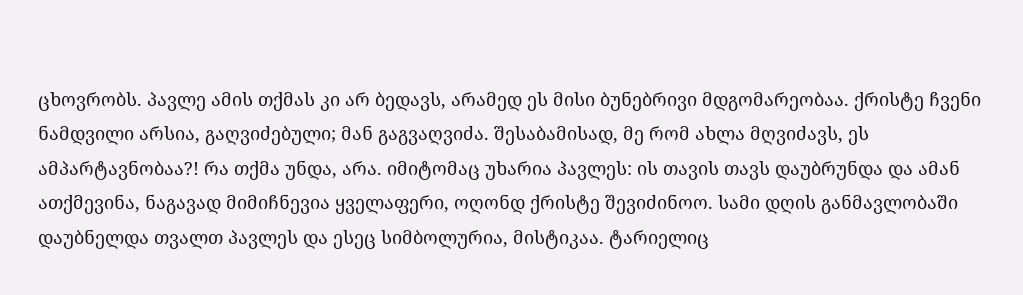ცხოვრობს. პავლე ამის თქმას კი არ ბედავს, არამედ ეს მისი ბუნებრივი მდგომარეობაა. ქრისტე ჩვენი ნამდვილი არსია, გაღვიძებული; მან გაგვაღვიძა. შესაბამისად, მე რომ ახლა მღვიძავს, ეს ამპარტავნობაა?! რა თქმა უნდა, არა. იმიტომაც უხარია პავლეს: ის თავის თავს დაუბრუნდა და ამან ათქმევინა, ნაგავად მიმიჩნევია ყველაფერი, ოღონდ ქრისტე შევიძინოო. სამი დღის განმავლობაში დაუბნელდა თვალთ პავლეს და ესეც სიმბოლურია, მისტიკაა. ტარიელიც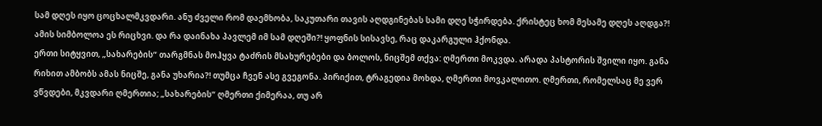სამ დღეს იყო ცოცხალმკვდარი. ანუ ძველი რომ დაემხობა, საკუთარი თავის აღდგინებას სამი დღე სჭირდება. ქრისტეც ხომ მესამე დღეს აღდგა?! ამის სიმბოლოა ეს რიცხვი. და რა დაინახა პავლემ იმ სამ დღეში?! ყოფნის სისავსე, რაც დაკარგული ჰქონდა.
ერთი სიტყვით, „სახარების“ თარგმნას მოჰყვა ტაძრის მსახურებები და ბოლოს, ნიცშემ თქვა: ღმერთი მოკვდა. არადა პასტორის შვილი იყო. განა რიხით ამბობს ამას ნიცშე, განა უხარია?! თუმცა ჩვენ ასე გვეგონა. პირიქით, ტრაგედია მოხდა, ღმერთი მოვკალითო. ღმერთი, რომელსაც მე ვერ ვწვდები, მკვდარი ღმერთია; „სახარების“ ღმერთი ქიმერაა, თუ არ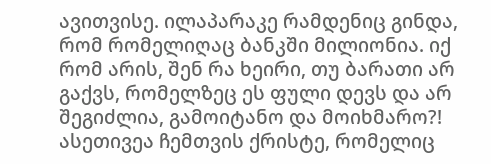ავითვისე. ილაპარაკე რამდენიც გინდა, რომ რომელიღაც ბანკში მილიონია. იქ რომ არის, შენ რა ხეირი, თუ ბარათი არ გაქვს, რომელზეც ეს ფული დევს და არ შეგიძლია, გამოიტანო და მოიხმარო?! ასეთივეა ჩემთვის ქრისტე, რომელიც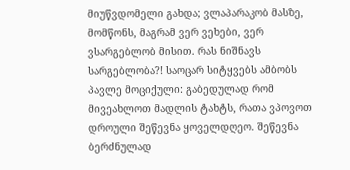მიუწვდომელი გახდა; ვლაპარაკობ მასზე, მომწონს, მაგრამ ვერ ვეხები, ვერ ვსარგებლობ მისით. რას ნიშნავს სარგებლობა?! საოცარ სიტყვებს ამბობს პავლე მოციქული: გაბედულად რომ მივეახლოთ მადლის ტახტს, რათა ვპოვოთ დროული შეწევნა ყოველდღეო. შეწევნა ბერძნულად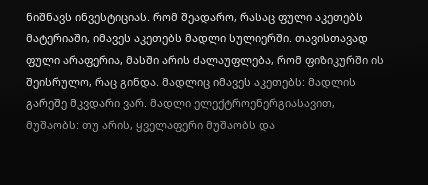ნიშნავს ინვესტიციას. რომ შეადარო, რასაც ფული აკეთებს მატერიაში, იმავეს აკეთებს მადლი სულიერში. თავისთავად ფული არაფერია, მასში არის ძალაუფლება, რომ ფიზიკურში ის შეისრულო, რაც გინდა. მადლიც იმავეს აკეთებს: მადლის გარეშე მკვდარი ვარ. მადლი ელექტროენერგიასავით, მუშაობს: თუ არის, ყველაფერი მუშაობს და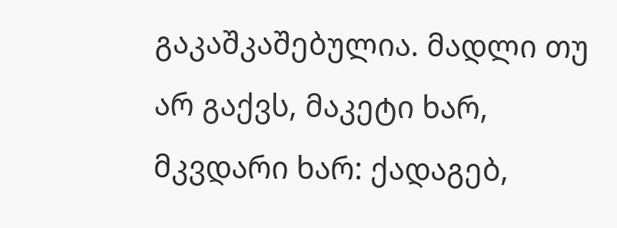გაკაშკაშებულია. მადლი თუ არ გაქვს, მაკეტი ხარ, მკვდარი ხარ: ქადაგებ,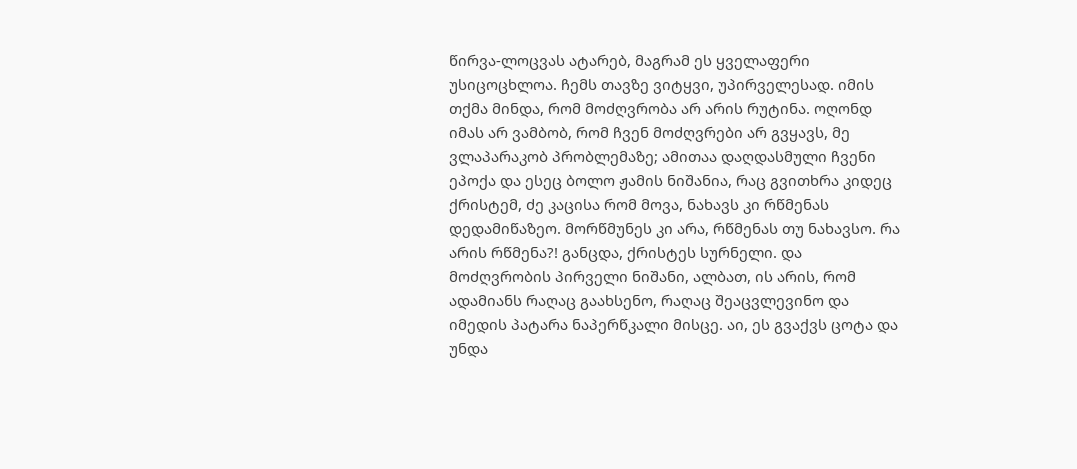წირვა-ლოცვას ატარებ, მაგრამ ეს ყველაფერი უსიცოცხლოა. ჩემს თავზე ვიტყვი, უპირველესად. იმის თქმა მინდა, რომ მოძღვრობა არ არის რუტინა. ოღონდ იმას არ ვამბობ, რომ ჩვენ მოძღვრები არ გვყავს, მე ვლაპარაკობ პრობლემაზე; ამითაა დაღდასმული ჩვენი ეპოქა და ესეც ბოლო ჟამის ნიშანია, რაც გვითხრა კიდეც ქრისტემ, ძე კაცისა რომ მოვა, ნახავს კი რწმენას დედამიწაზეო. მორწმუნეს კი არა, რწმენას თუ ნახავსო. რა არის რწმენა?! განცდა, ქრისტეს სურნელი. და მოძღვრობის პირველი ნიშანი, ალბათ, ის არის, რომ ადამიანს რაღაც გაახსენო, რაღაც შეაცვლევინო და იმედის პატარა ნაპერწკალი მისცე. აი, ეს გვაქვს ცოტა და უნდა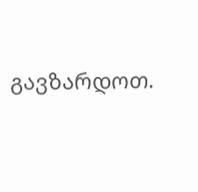გავზარდოთ.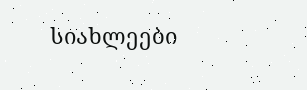სიახლეები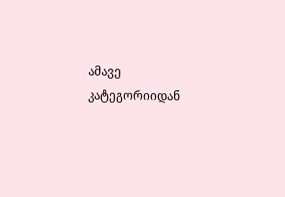ამავე კატეგორიიდან